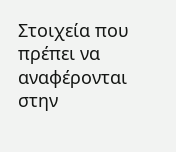Στοιχεία που πρέπει να αναφέρονται στην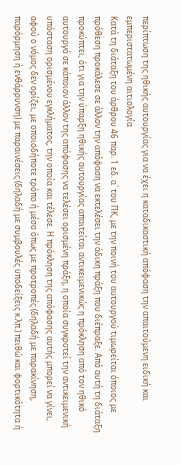περίπτωση της ηθικής αυτουργίας για να έχει η καταδικαστική απόφαση την απαιτούμενη ειδική και εμπεριστατωμένη αιτιολογία
Κατά τη διάταξη του άρθρου 46 παρ. 1 εδ. α` του ΠΚ, με την ποινή του αυτουργού τιμωρείται όποιος με πρόθεση προκάλεσε σε άλλον την απόφαση να εκτελέσει την άδικη πράξη που διέπραξε. Από αυτή τη διάταξη προκύπτει, ότι για την ύπαρξη ηθικής αυτουργίας απαιτείται αντικειμενικώς η πρόκληση από τον ηθικό αυτουργό σε κάποιον άλλον της απόφασης να τελέσει ορισμένη πράξη, η οποία συγκροτεί την αντικειμενική υπόσταση ορισμένου εγκλήματος, την οποία και τέλεσε. Η πρόκληση της απόφασης αυτής μπορεί να γίνει, αφού ο νόμος δεν ορίζει, με οποιοδήποτε τρόπο ή μέσο όπως με προτροπές (δηλαδή με παρακίνηση, παρόρμηση ή ενθάρρυνση) με παραινέσεις (δηλαδή με συμβουλές υποδείξεις κ.λπ.) πειθώ και φορτικότητα ή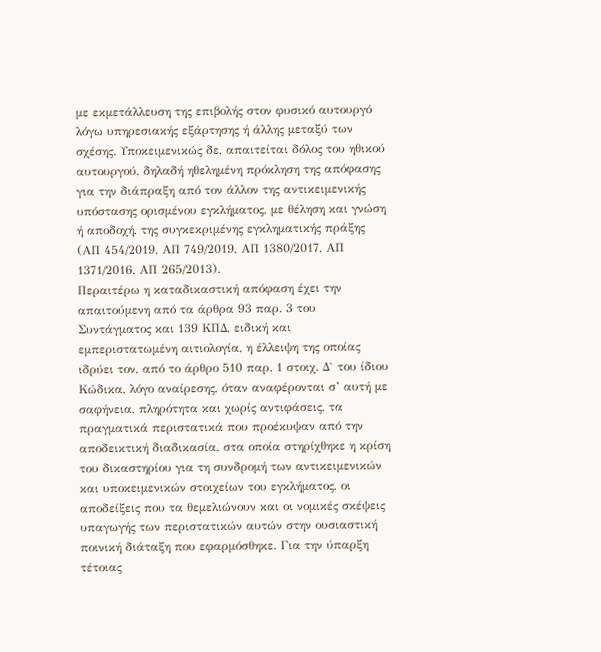με εκμετάλλευση της επιβολής στον φυσικό αυτουργό λόγω υπηρεσιακής εξάρτησης ή άλλης μεταξύ των σχέσης. Υποκειμενικώς δε, απαιτείται δόλος του ηθικού αυτουργού, δηλαδή ηθελημένη πρόκληση της απόφασης για την διάπραξη από τον άλλον της αντικειμενικής υπόστασης ορισμένου εγκλήματος, με θέληση και γνώση ή αποδοχή, της συγκεκριμένης εγκληματικής πράξης (ΑΠ 454/2019, ΑΠ 749/2019, ΑΠ 1380/2017, ΑΠ 1371/2016, ΑΠ 265/2013).
Περαιτέρω η καταδικαστική απόφαση έχει την απαιτούμενη από τα άρθρα 93 παρ. 3 του Συντάγματος και 139 ΚΠΔ, ειδική και εμπεριστατωμένη αιτιολογία, η έλλειψη της οποίας ιδρύει τον, από το άρθρο 510 παρ. 1 στοιχ. Δ` του ίδιου Κώδικα, λόγο αναίρεσης, όταν αναφέρονται σ’ αυτή με σαφήνεια, πληρότητα και χωρίς αντιφάσεις, τα πραγματικά περιστατικά που προέκυψαν από την αποδεικτική διαδικασία, στα οποία στηρίχθηκε η κρίση του δικαστηρίου για τη συνδρομή των αντικειμενικών και υποκειμενικών στοιχείων του εγκλήματος, οι αποδείξεις που τα θεμελιώνουν και οι νομικές σκέψεις υπαγωγής των περιστατικών αυτών στην ουσιαστική ποινική διάταξη που εφαρμόσθηκε. Για την ύπαρξη τέτοιας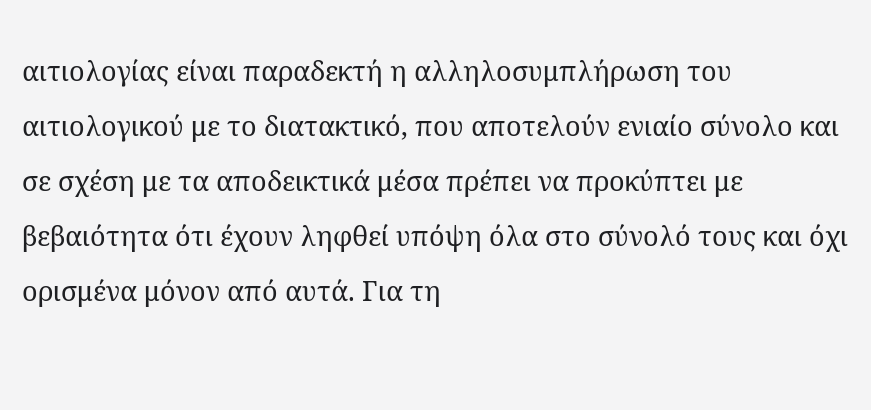αιτιολογίας είναι παραδεκτή η αλληλοσυμπλήρωση του αιτιολογικού με το διατακτικό, που αποτελούν ενιαίο σύνολο και σε σχέση με τα αποδεικτικά μέσα πρέπει να προκύπτει με βεβαιότητα ότι έχουν ληφθεί υπόψη όλα στο σύνολό τους και όχι ορισμένα μόνον από αυτά. Για τη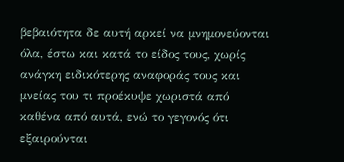βεβαιότητα δε αυτή αρκεί να μνημονεύονται όλα, έστω και κατά το είδος τους, χωρίς ανάγκη ειδικότερης αναφοράς τους και μνείας του τι προέκυψε χωριστά από καθένα από αυτά, ενώ το γεγονός ότι εξαιρούνται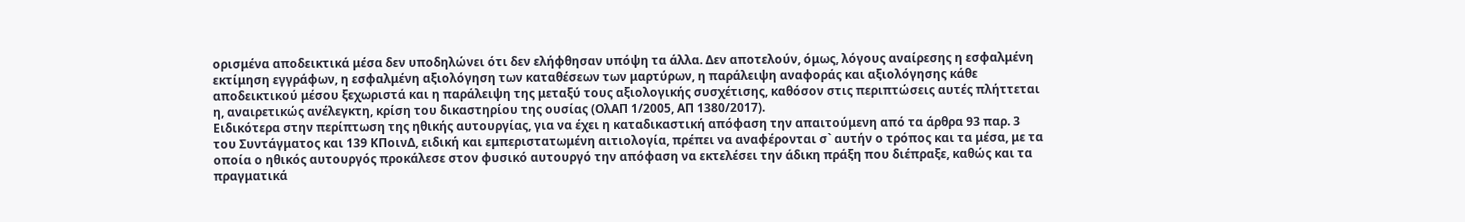ορισμένα αποδεικτικά μέσα δεν υποδηλώνει ότι δεν ελήφθησαν υπόψη τα άλλα. Δεν αποτελούν, όμως, λόγους αναίρεσης η εσφαλμένη εκτίμηση εγγράφων, η εσφαλμένη αξιολόγηση των καταθέσεων των μαρτύρων, η παράλειψη αναφοράς και αξιολόγησης κάθε αποδεικτικού μέσου ξεχωριστά και η παράλειψη της μεταξύ τους αξιολογικής συσχέτισης, καθόσον στις περιπτώσεις αυτές πλήττεται η, αναιρετικώς ανέλεγκτη, κρίση του δικαστηρίου της ουσίας (ΟλΑΠ 1/2005, ΑΠ 1380/2017).
Ειδικότερα στην περίπτωση της ηθικής αυτουργίας, για να έχει η καταδικαστική απόφαση την απαιτούμενη από τα άρθρα 93 παρ. 3 του Συντάγματος και 139 ΚΠοινΔ, ειδική και εμπεριστατωμένη αιτιολογία, πρέπει να αναφέρονται σ` αυτήν ο τρόπος και τα μέσα, με τα οποία ο ηθικός αυτουργός προκάλεσε στον φυσικό αυτουργό την απόφαση να εκτελέσει την άδικη πράξη που διέπραξε, καθώς και τα πραγματικά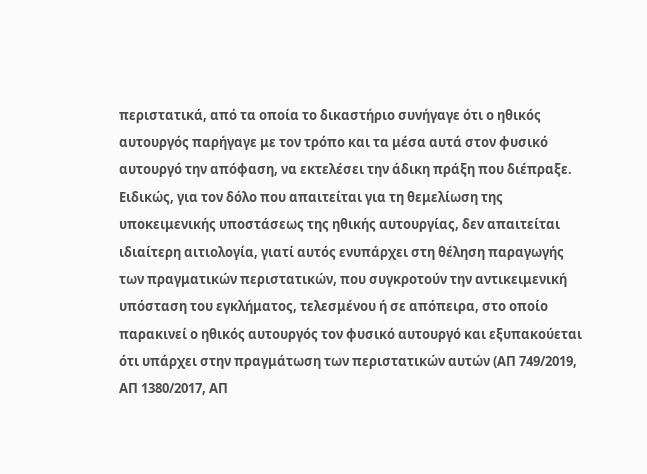περιστατικά, από τα οποία το δικαστήριο συνήγαγε ότι ο ηθικός αυτουργός παρήγαγε με τον τρόπο και τα μέσα αυτά στον φυσικό αυτουργό την απόφαση, να εκτελέσει την άδικη πράξη που διέπραξε. Ειδικώς, για τον δόλο που απαιτείται για τη θεμελίωση της υποκειμενικής υποστάσεως της ηθικής αυτουργίας, δεν απαιτείται ιδιαίτερη αιτιολογία, γιατί αυτός ενυπάρχει στη θέληση παραγωγής των πραγματικών περιστατικών, που συγκροτούν την αντικειμενική υπόσταση του εγκλήματος, τελεσμένου ή σε απόπειρα, στο οποίο παρακινεί ο ηθικός αυτουργός τον φυσικό αυτουργό και εξυπακούεται ότι υπάρχει στην πραγμάτωση των περιστατικών αυτών (ΑΠ 749/2019, ΑΠ 1380/2017, ΑΠ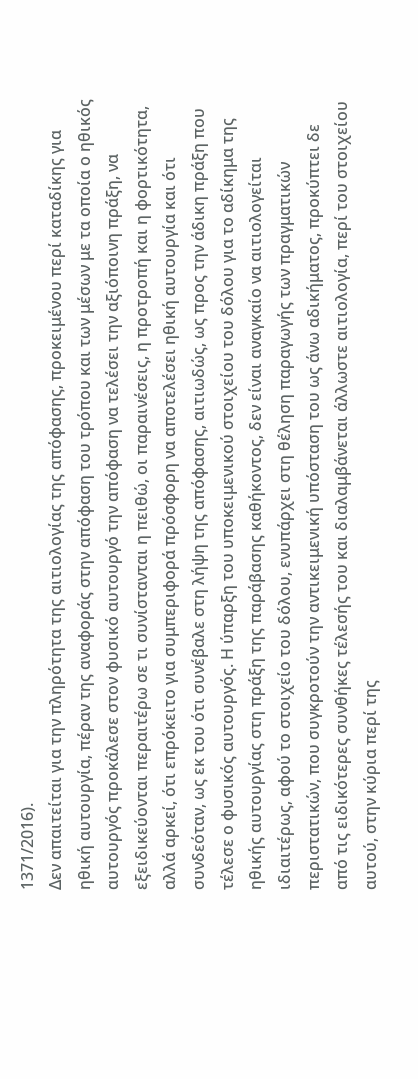1371/2016).
Δεν απαιτείται για την πληρότητα της αιτιολογίας της απόφασης, προκειμένου περί καταδίκης για ηθική αυτουργία, πέραν της αναφοράς στην απόφαση του τρόπου και των μέσων με τα οποία ο ηθικός αυτουργός προκάλεσε στον φυσικό αυτουργό την απόφαση να τελέσει την αξιόποινη πράξη, να εξειδικεύονται περαιτέρω σε τι συνίστανται η πειθώ, οι παραινέσεις, η προτροπή και η φορτικότητα, αλλά αρκεί, ότι επρόκειτο για συμπεριφορά πρόσφορη να αποτελέσει ηθική αυτουργία και ότι συνδεόταν, ως εκ του ότι συνέβαλε στη λήψη της απόφασης, αιτιωδώς, ως προς την άδικη πράξη που τέλεσε ο φυσικός αυτουργός. Η ύπαρξη του υποκειμενικού στοιχείου του δόλου για το αδίκημα της ηθικής αυτουργίας στη πράξη της παράβασης καθήκοντος, δεν είναι αναγκαίο να αιτιολογείται ιδιαιτέρως, αφού το στοιχείο του δόλου, ενυπάρχει στη θέληση παραγωγής των πραγματικών περιστατικών, που συγκροτούν την αντικειμενική υπόσταση του ως άνω αδικήματος, προκύπτει δε από τις ειδικότερες συνθήκες τέλεσής του και διαλαμβάνεται άλλωστε αιτιολογία, περί του στοιχείου αυτού, στην κύρια περί της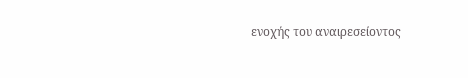ενοχής του αναιρεσείοντος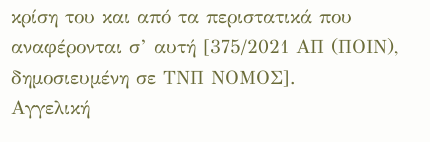κρίση του και από τα περιστατικά που αναφέρονται σ’ αυτή [375/2021 ΑΠ (ΠΟΙΝ), δημοσιευμένη σε ΤΝΠ ΝΟΜΟΣ].
Αγγελική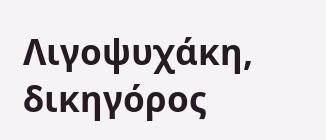Λιγοψυχάκη, δικηγόρος